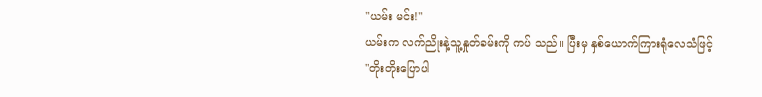"ယမ်း မင်း!"
ယမ်းက လက်ညိုးနဲ့သူ့နှုတ်ခမ်းကို ကပ် သည်။ ပြီးမှ နှစ်ယောက်ကြားရုံလေသံဖြင့်
"တိုးတိုးပြောပါ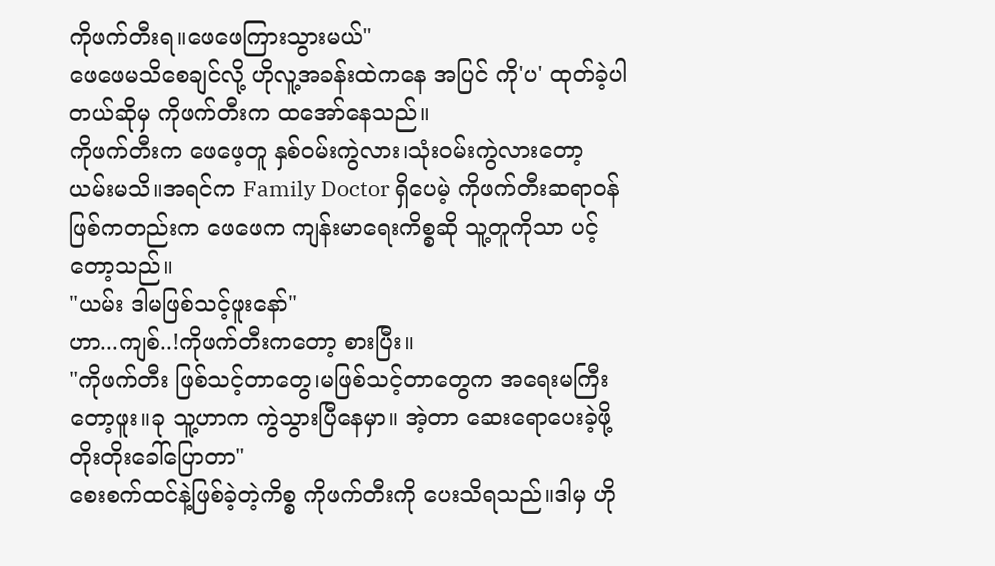ကိုဖက်တီးရ။ဖေဖေကြားသွားမယ်"
ဖေဖေမသိစေချင်လို့ ဟိုလူ့အခန်းထဲကနေ အပြင် ကို'ပ' ထုတ်ခဲ့ပါတယ်ဆိုမှ ကိုဖက်တီးက ထအော်နေသည်။
ကိုဖက်တီးက ဖေဖေ့တူ နှစ်ဝမ်းကွဲလား၊သုံးဝမ်းကွဲလားတော့ ယမ်းမသိ။အရင်က Family Doctor ရှိပေမဲ့ ကိုဖက်တီးဆရာဝန်ဖြစ်ကတည်းက ဖေဖေက ကျန်းမာရေးကိစ္စဆို သူ့တူကိုသာ ပင့်တော့သည်။
"ယမ်း ဒါမဖြစ်သင့်ဖူးနော်"
ဟာ...ကျစ်..!ကိုဖက်တီးကတော့ စားပြီး။
"ကိုဖက်တီး ဖြစ်သင့်တာတွေ၊မဖြစ်သင့်တာတွေက အရေးမကြီးတော့ဖူး။ခု သူ့ဟာက ကွဲသွားပြီနေမှာ။ အဲ့တာ ဆေးရောပေးခဲ့ဖို့ တိုးတိုးခေါ်ပြောတာ"
စေးစက်ထင်နဲ့ဖြစ်ခဲ့တဲ့ကိစ္စ ကိုဖက်တီးကို ပေးသိရသည်။ဒါမှ ဟို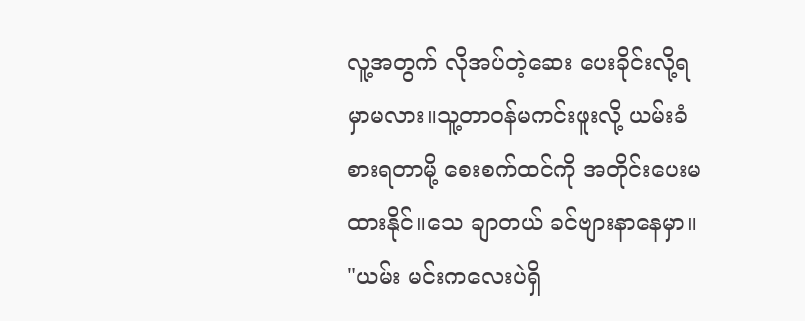လူ့အတွက် လိုအပ်တဲ့ဆေး ပေးခိုင်းလို့ရမှာမလား။သူ့တာဝန်မကင်းဖူးလို့ ယမ်းခံစားရတာမို့ စေးစက်ထင်ကို အတိုင်းပေးမထားနိုင်။သေ ချာတယ် ခင်ဗျားနာနေမှာ။
"ယမ်း မင်းကလေးပဲရှိ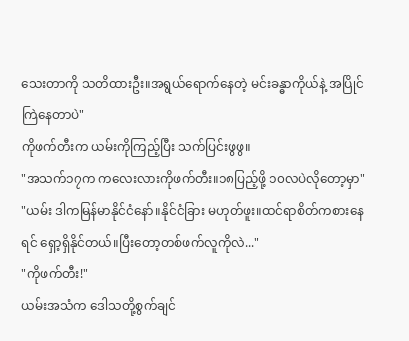သေးတာကို သတိထားဦး။အရွယ်ရောက်နေတဲ့ မင်းခန္ဓာကိုယ်နဲ့ အပြိုင်ကြဲနေတာပဲ"
ကိုဖက်တီးက ယမ်းကိုကြည့်ပြီး သက်ပြင်းဖွဖွ။
"အသက်၁၇က ကလေးလားကိုဖက်တီး။၁၈ပြည့်ဖို့ ၁၀လပဲလိုတော့မှာ"
"ယမ်း ဒါကမြန်မာနိုင်ငံနော်။နိုင်ငံခြား မဟုတ်ဖူး။ထင်ရာစိတ်ကစားနေရင် ရှော့ရှိနိုင်တယ်။ပြီးတော့တစ်ဖက်လူကိုလဲ..."
"ကိုဖက်တီး!"
ယမ်းအသံက ဒေါသတို့စွက်ချင်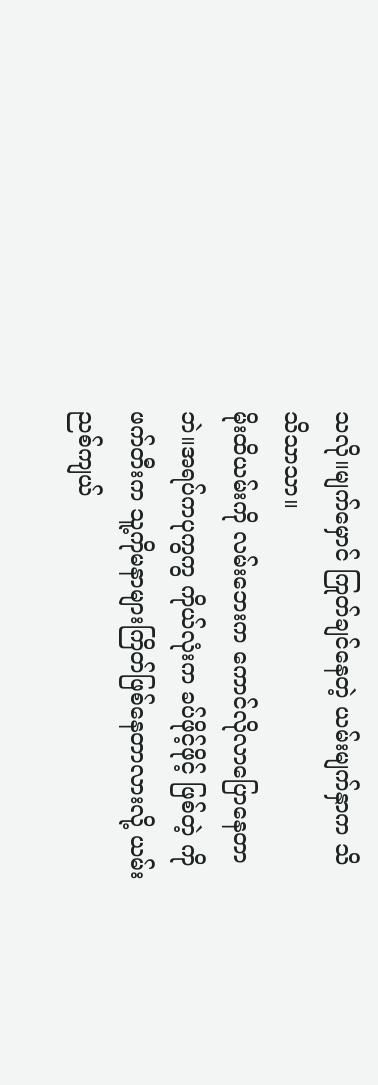သလို။မျက်မှောင် ကြုတ်ချင်နေတဲ့ ယမ်းမျက်နှာက သိသိသာသာ။
မိုးထိယမ်းကို လမ်းဘေးက ကောင်လိုလာပြောနေတာဘဲ။အရပ်ကပုကွကွ ကိုယ်လုံးက ခပ်ဖိုင့်ဖိုင့် ဖြစ်တဲ့ ကိုဖက်တီးက သူ့ကိုမနာများကြိတ်ဖြစ်နေတာလားလို့ ယမ်း ညစ်ကျယ်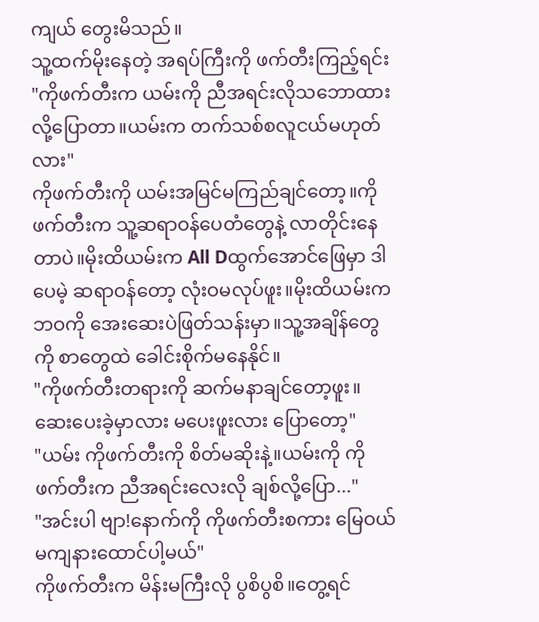ကျယ် တွေးမိသည်။
သူ့ထက်မိုးနေတဲ့ အရပ်ကြီးကို ဖက်တီးကြည့်ရင်း
"ကိုဖက်တီးက ယမ်းကို ညီအရင်းလိုသဘောထားလို့ပြောတာ။ယမ်းက တက်သစ်စလူငယ်မဟုတ်လား"
ကိုဖက်တီးကို ယမ်းအမြင်မကြည်ချင်တော့။ကိုဖက်တီးက သူ့ဆရာဝန်ပေတံတွေနဲ့ လာတိုင်းနေတာပဲ။မိုးထိယမ်းက All Dထွက်အောင်ဖြေမှာ ဒါပေမဲ့ ဆရာဝန်တော့ လုံးဝမလုပ်ဖူး။မိုးထိယမ်းက ဘဝကို အေးဆေးပဲဖြတ်သန်းမှာ။သူ့အချိန်တွေကို စာတွေထဲ ခေါင်းစိုက်မနေနိုင်။
"ကိုဖက်တီးတရားကို ဆက်မနာချင်တော့ဖူး။ဆေးပေးခဲ့မှာလား မပေးဖူးလား ပြောတော့"
"ယမ်း ကိုဖက်တီးကို စိတ်မဆိုးနဲ့။ယမ်းကို ကိုဖက်တီးက ညီအရင်းလေးလို ချစ်လို့ပြော..."
"အင်းပါ ဗျာ!နောက်ကို ကိုဖက်တီးစကား မြေဝယ်မကျနားထောင်ပါ့မယ်"
ကိုဖက်တီးက မိန်းမကြီးလို ပွစိပွစိ။တွေ့ရင်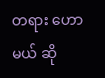တရား ဟောမယ် ဆို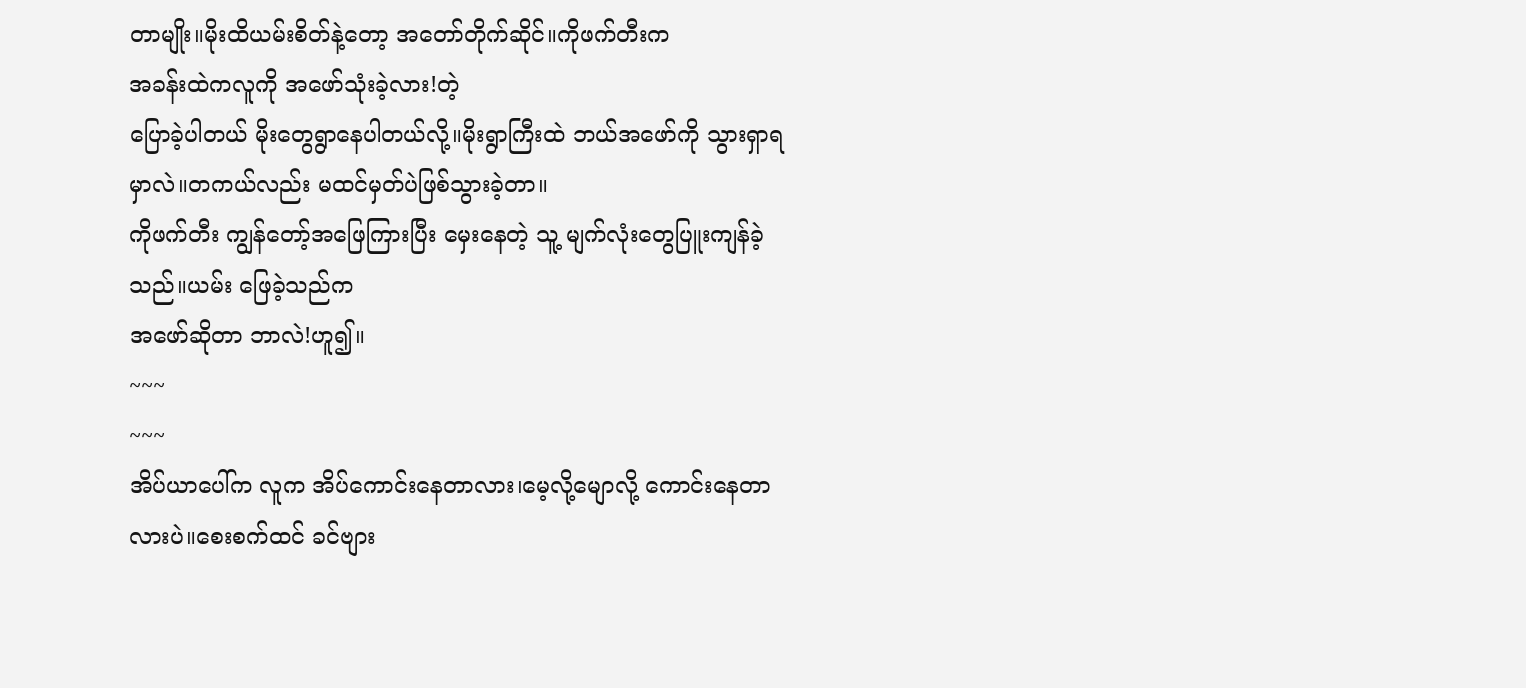တာမျိုး။မိုးထိယမ်းစိတ်နဲ့တော့ အတော်တိုက်ဆိုင်။ကိုဖက်တီးက
အခန်းထဲကလူကို အဖော်သုံးခဲ့လား!တဲ့
ပြောခဲ့ပါတယ် မိုးတွေရွာနေပါတယ်လို့။မိုးရွာကြီးထဲ ဘယ်အဖော်ကို သွားရှာရမှာလဲ။တကယ်လည်း မထင်မှတ်ပဲဖြစ်သွားခဲ့တာ။
ကိုဖက်တီး ကျွန်တော့်အဖြေကြားပြီး မှေးနေတဲ့ သူ့ မျက်လုံးတွေပြူးကျန်ခဲ့သည်။ယမ်း ဖြေခဲ့သည်က
အဖော်ဆိုတာ ဘာလဲ!ဟူ၍။
~~~
~~~
အိပ်ယာပေါ်က လူက အိပ်ကောင်းနေတာလား၊မေ့လို့မျောလို့ ကောင်းနေတာလားပဲ။စေးစက်ထင် ခင်ဗျား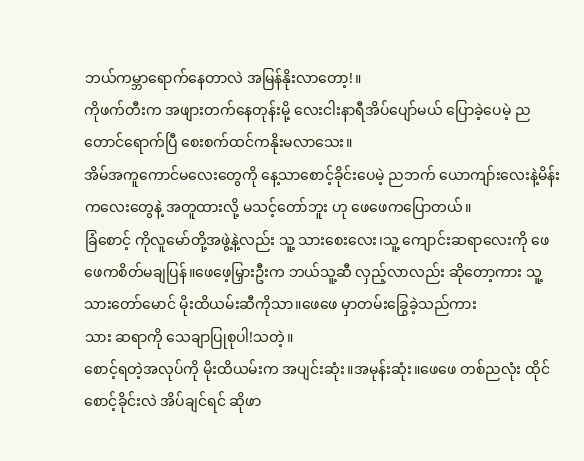ဘယ်ကမ္ဘာရောက်နေတာလဲ အမြန်နိုးလာတော့!။
ကိုဖက်တီးက အဖျားတက်နေတုန်းမို့ လေးငါးနာရီအိပ်ပျော်မယ် ပြောခဲ့ပေမဲ့ ညတောင်ရောက်ပြီ စေးစက်ထင်ကနိုးမလာသေး။
အိမ်အကူကောင်မလေးတွေကို နေ့သာစောင့်ခိုင်းပေမဲ့ ညဘက် ယောကျာ်းလေးနဲ့မိန်းကလေးတွေနဲ့ အတူထားလို့ မသင့်တော်ဘူး ဟု ဖေဖေကပြောတယ်။
ခြံစောင့် ကိုလူမော်တို့အဖွဲ့နဲ့လည်း သူ့ သားစေးလေး၊သူ့ ကျောင်းဆရာလေးကို ဖေဖေကစိတ်မချပြန်။ဖေဖေ့မြှားဦးက ဘယ်သူ့ဆီ လှည့်လာလည်း ဆိုတော့ကား သူ့ သားတော်မောင် မိုးထိယမ်းဆီကိုသာ။ဖေဖေ မှာတမ်းခြွေခဲ့သည်ကား
သား ဆရာကို သေချာပြုစုပါ!သတဲ့။
စောင့်ရတဲ့အလုပ်ကို မိုးထိယမ်းက အပျင်းဆုံး။အမုန်းဆုံး။ဖေဖေ တစ်ညလုံး ထိုင်စောင့်ခိုင်းလဲ အိပ်ချင်ရင် ဆိုဖာ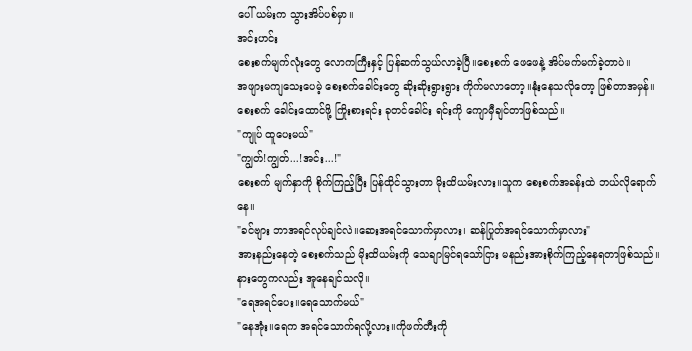ပေါ် ယမ်းက သွားအိပ်ပစ်မှာ။
အင်းဟင်း
စေးစက်မျက်လုံးတွေ လောကကြီးနှင့် ပြန်ဆက်သွယ်လာခဲ့ပြီ။စေးစက် ဖေဖေနဲ့ အိပ်မက်မက်ခဲ့တာပဲ။
အဖျားမကျသေးပေမဲ့ စေးစက်ခေါင်းတွေ ဆိုးဆိုးရွားရွား ကိုက်မလာတော့။နုံးနေသလိုတော့ ဖြစ်တာအမှန်။
စေးစက် ခေါင်းထောင်ဖို့ ကြိုးစားရင်း ခုတင်ခေါင်း ရင်းကို ကျောမှီချင်တာဖြစ်သည်။
"ကျုပ် ထူပေးမယ်"
"ကျွတ်!ကျွတ်...!အင်း...!"
စေးစက် မျက်နှာကို စိုက်ကြည့်ပြီး ပြန်ထိုင်သွားတာ မိုးထိယမ်းလား။သူက စေးစက်အခန်းထဲ ဘယ်လိုရောက်နေ။
"ခင်ဗျား ဘာအရင်လုပ်ချင်လဲ။ဆေးအရင်သောက်မှာလား၊ ဆန်ပြုတ်အရင်သောက်မှာလား"
အားနည်းနေတဲ့ စေးစက်သည် မိုးထိယမ်းကို သေချာမြင်ရသော်ငြား မနည်းအားစိုက်ကြည့်နေရတာဖြစ်သည်။နားတွေကလည်း အူနေချင်သလို။
"ရေအရင်ပေး။ရေသောက်မယ်"
"နေအုံး။ရေက အရင်သောက်ရလို့လား။ကိုဖက်တီးကို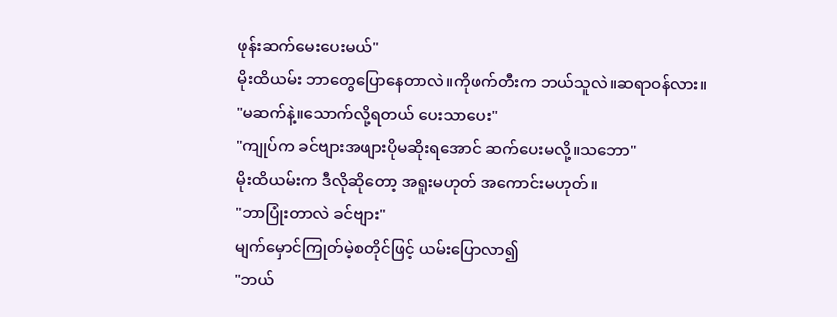ဖုန်းဆက်မေးပေးမယ်"
မိုးထိယမ်း ဘာတွေပြောနေတာလဲ။ကိုဖက်တီးက ဘယ်သူလဲ။ဆရာဝန်လား။
"မဆက်နဲ့။သောက်လို့ရတယ် ပေးသာပေး"
"ကျုပ်က ခင်ဗျားအဖျားပိုမဆိုးရအောင် ဆက်ပေးမလို့။သဘော"
မိုးထိယမ်းက ဒီလိုဆိုတော့ အရူးမဟုတ် အကောင်းမဟုတ်။
"ဘာပြုံးတာလဲ ခင်ဗျား"
မျက်မှောင်ကြုတ်မဲ့စတိုင်ဖြင့် ယမ်းပြောလာ၍
"ဘယ်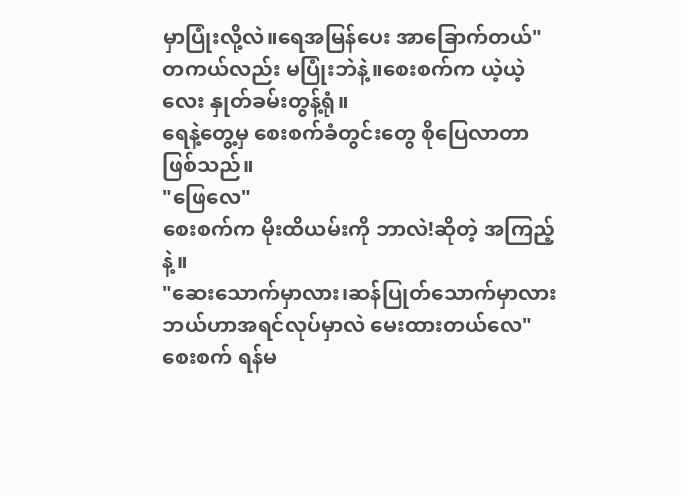မှာပြုံးလို့လဲ။ရေအမြန်ပေး အာခြောက်တယ်"
တကယ်လည်း မပြုံးဘဲနဲ့။စေးစက်က ယဲ့ယဲ့လေး နှုတ်ခမ်းတွန့်ရုံ။
ရေနဲ့တွေ့မှ စေးစက်ခံတွင်းတွေ စိုပြေလာတာဖြစ်သည်။
"ဖြေလေ"
စေးစက်က မိုးထိယမ်းကို ဘာလဲ!ဆိုတဲ့ အကြည့်နဲ့။
"ဆေးသောက်မှာလား၊ဆန်ပြုတ်သောက်မှာလား ဘယ်ဟာအရင်လုပ်မှာလဲ မေးထားတယ်လေ"
စေးစက် ရန်မ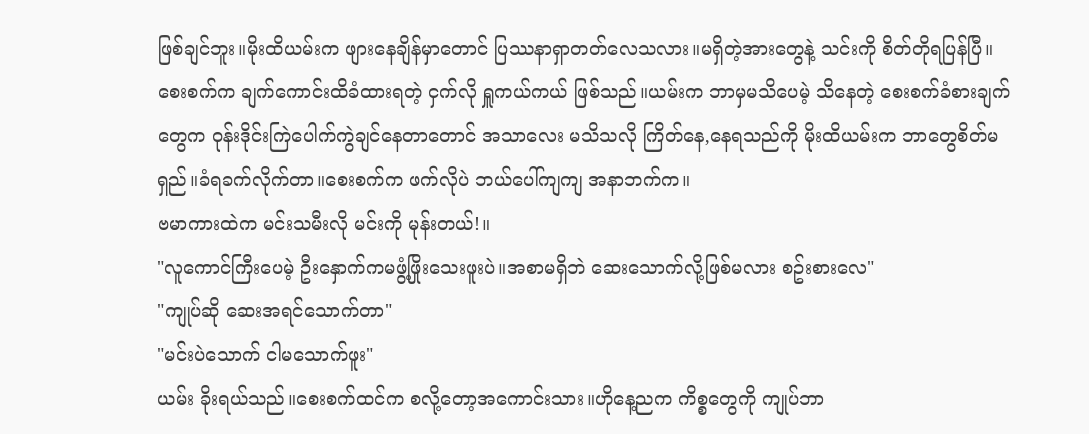ဖြစ်ချင်ဘူး။မိုးထိယမ်းက ဖျားနေချိန်မှာတောင် ပြဿနာရှာတတ်လေသလား။မရှိတဲ့အားတွေနဲ့ သင်းကို စိတ်တိုရပြန်ပြီ။
စေးစက်က ချက်ကောင်းထိခံထားရတဲ့ ငှက်လို ရှူကယ်ကယ် ဖြစ်သည်။ယမ်းက ဘာမှမသိပေမဲ့ သိနေတဲ့ စေးစက်ခံစားချက်တွေက ဝုန်းဒိုင်းကြဲပေါက်ကွဲချင်နေတာတောင် အသာလေး မသိသလို ကြိတ်နေ,နေရသည်ကို မိုးထိယမ်းက ဘာတွေစိတ်မရှည်။ခံရခက်လိုက်တာ။စေးစက်က ဖက်လိုပဲ ဘယ်ပေါ်ကျကျ အနာဘက်က။
ဗမာကားထဲက မင်းသမီးလို မင်းကို မုန်းတယ်!။
"လူကောင်ကြီးပေမဲ့ ဦးနှောက်ကမဖွံ့ဖြိုးသေးဖူးပဲ။အစာမရှိဘဲ ဆေးသောက်လို့ဖြစ်မလား စဥ်းစားလေ"
"ကျုပ်ဆို ဆေးအရင်သောက်တာ"
"မင်းပဲသောက် ငါမသောက်ဖူး"
ယမ်း ခိုးရယ်သည်။စေးစက်ထင်က စလို့တော့အကောင်းသား။ဟိုနေ့ညက ကိစ္စတွေကို ကျုပ်ဘာ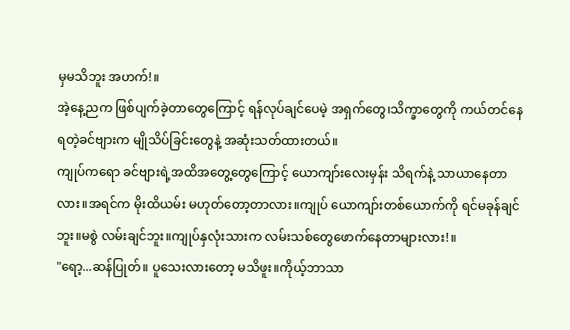မှမသိဘူး အဟက်!။
အဲ့နေ့ညက ဖြစ်ပျက်ခဲ့တာတွေကြောင့် ရန်လုပ်ချင်ပေမဲ့ အရှက်တွေ၊သိက္ခာတွေကို ကယ်တင်နေရတဲ့ခင်ဗျားက မျိုသိပ်ခြင်းတွေနဲ့ အဆုံးသတ်ထားတယ်။
ကျုပ်ကရော ခင်ဗျားရဲ့အထိအတွေ့တွေကြောင့် ယောကျာ်းလေးမှန်း သိရက်နဲ့ သာယာနေတာလား။အရင်က မိုးထိယမ်း မဟုတ်တော့တာလား။ကျုပ် ယောကျာ်းတစ်ယောက်ကို ရင်မခုန်ချင်ဘူး။မစွဲ လမ်းချင်ဘူး။ကျုပ်နှလုံးသားက လမ်းသစ်တွေဖောက်နေတာများလား!။
"ရော့...ဆန်ပြုတ်။ ပူသေးလားတော့ မသိဖူး။ကိုယ့်ဘာသာ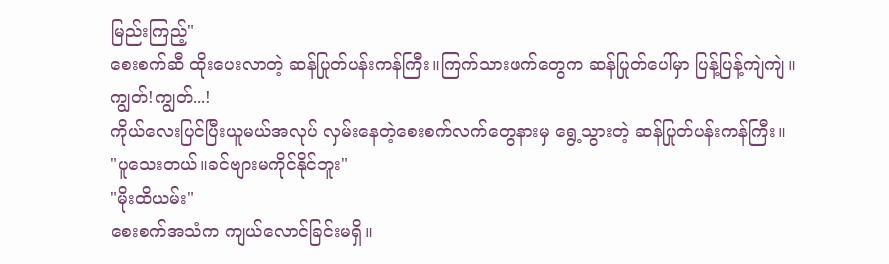မြည်းကြည့်"
စေးစက်ဆီ ထိုးပေးလာတဲ့ ဆန်ပြုတ်ပန်းကန်ကြီး။ကြက်သားဖက်တွေက ဆန်ပြုတ်ပေါ်မှာ ပြန့်ပြန့်ကျဲကျဲ။
ကျွတ်!ကျွတ်...!
ကိုယ်လေးပြင်ပြီးယူမယ်အလုပ် လှမ်းနေတဲ့စေးစက်လက်တွေနားမှ ရွေ့သွားတဲ့ ဆန်ပြုတ်ပန်းကန်ကြီး။
"ပူသေးတယ်။ခင်ဗျားမကိုင်နိုင်ဘူး"
"မိုးထိယမ်း"
စေးစက်အသံက ကျယ်လောင်ခြင်းမရှိ။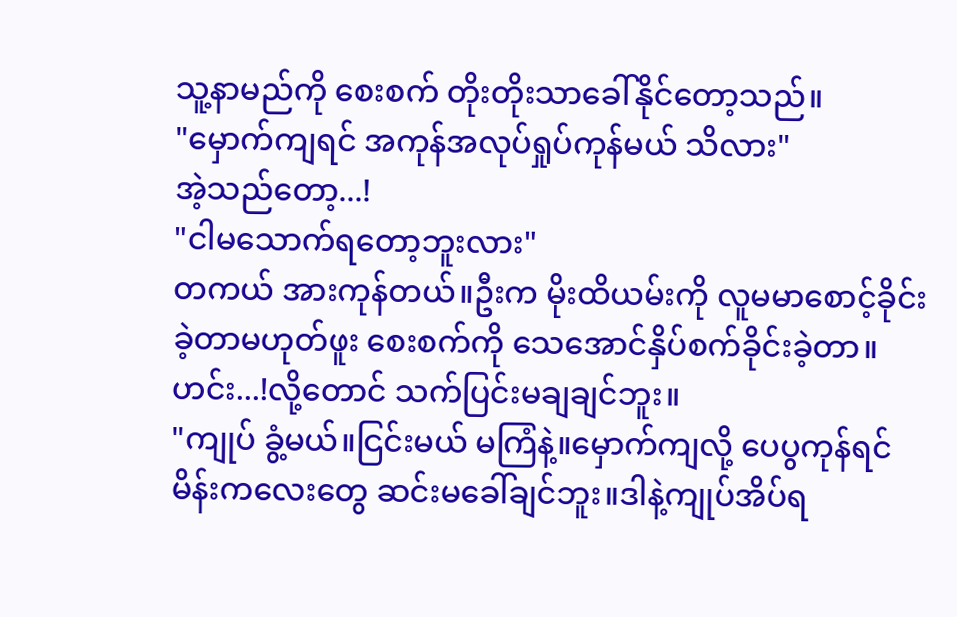သူ့နာမည်ကို စေးစက် တိုးတိုးသာခေါ်နိုင်တော့သည်။
"မှောက်ကျရင် အကုန်အလုပ်ရှုပ်ကုန်မယ် သိလား"
အဲ့သည်တော့...!
"ငါမသောက်ရတော့ဘူးလား"
တကယ် အားကုန်တယ်။ဦးက မိုးထိယမ်းကို လူမမာစောင့်ခိုင်းခဲ့တာမဟုတ်ဖူး စေးစက်ကို သေအောင်နှိပ်စက်ခိုင်းခဲ့တာ။ဟင်း...!လို့တောင် သက်ပြင်းမချချင်ဘူး။
"ကျုပ် ခွံ့မယ်။ငြင်းမယ် မကြံနဲ့။မှောက်ကျလို့ ပေပွကုန်ရင် မိန်းကလေးတွေ ဆင်းမခေါ်ချင်ဘူး။ဒါနဲ့ကျုပ်အိပ်ရ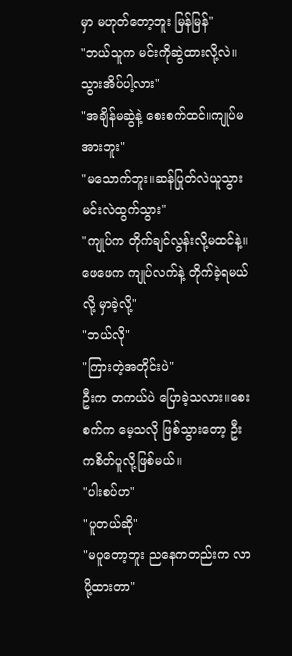မှာ မဟုတ်တော့ဘူး မြန်မြန်"
"ဘယ်သူက မင်းကိုဆွဲထားလို့လဲ။သွားအိပ်ပါ့လား"
"အချိန်မဆွဲနဲ့ စေးစက်ထင်။ကျုပ်မအားဘူး"
"မသောက်ဘူး။ဆန်ပြုတ်လဲယူသွား မင်းလဲထွက်သွား"
"ကျုပ်က တိုက်ချင်လွန်းလို့မထင်နဲ့။ဖေဖေက ကျုပ်လက်နဲ့ တိုက်ခဲ့ရမယ်လို့ မှာခဲ့လို့"
"ဘယ်လို"
"ကြားတဲ့အတိုင်းပဲ"
ဦးက တကယ်ပဲ ပြောခဲ့သလား။စေးစက်က မေ့သလို ဖြစ်သွားတော့ ဦးကစိတ်ပူလို့ဖြစ်မယ်။
"ပါးစပ်ဟ"
"ပူတယ်ဆို"
"မပူတော့ဘူး ညနေကတည်းက လာပို့ထားတာ"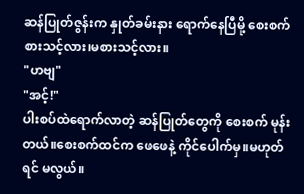ဆန်ပြုတ်ဇွန်းက နှုတ်ခမ်းနား ရောက်နေပြီမို့ စေးစက် စားသင့်လား၊မစားသင့်လား။
"ဟဗျ"
"အင့်!"
ပါးစပ်ထဲရောက်လာတဲ့ ဆန်ပြုတ်တွေကို စေးစက် မုန်းတယ်။စေးစက်ထင်က ဖေဖေနဲ့ ကိုင်ပေါက်မှ။မဟုတ်ရင် မလွယ်။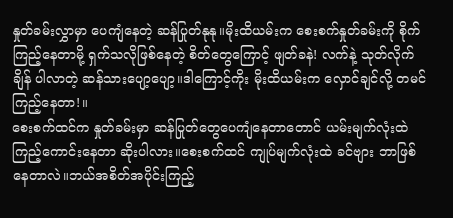နှုတ်ခမ်းလွှာမှာ ပေကျံနေတဲ့ ဆန်ပြုတ်နုနု။မိုးထိယမ်းက စေးစက်နှုတ်ခမ်းကို စိုက်ကြည့်နေတာမို့ ရှက်သလိုဖြစ်နေတဲ့ စိတ်တွေကြောင့် ဖျတ်ခနဲ! လက်နဲ့ သုတ်လိုက်ချိန် ပါလာတဲ့ ဆန်သားပျော့ပျော့။ဒါကြောင့်ကိုး မိုးထိယမ်းက လှောင်ချင်လို့ တမင်ကြည့်နေတာ!။
စေးစက်ထင်က နှုတ်ခမ်းမှာ ဆန်ပြုတ်တွေပေကျံနေတာတောင် ယမ်းမျက်လုံးထဲ ကြည့်ကောင်းနေတာ ဆိုးပါလား။စေးစက်ထင် ကျုပ်မျက်လုံးထဲ ခင်ဗျား ဘာဖြစ်နေတာလဲ။ဘယ်အစိတ်အပိုင်းကြည့်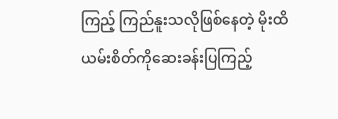ကြည့် ကြည်နူးသလိုဖြစ်နေတဲ့ မိုးထိယမ်းစိတ်ကိုဆေးခန်းပြကြည့်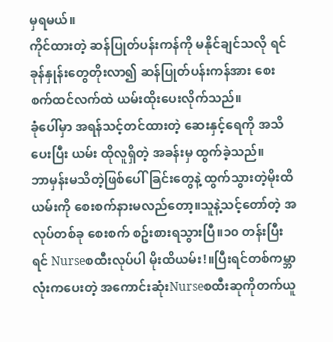မှရမယ်။
ကိုင်ထားတဲ့ ဆန်ပြုတ်ပန်းကန်ကို မနိုင်ချင်သလို ရင်ခုန်နှုန်းတွေတိုးလာ၍ ဆန်ပြုတ်ပန်းကန်အား စေးစက်ထင်လက်ထဲ ယမ်းထိုးပေးလိုက်သည်။
ခုံပေါ်မှာ အရန်သင့်တင်ထားတဲ့ ဆေးနှင့်ရေကို အသိပေးပြီး ယမ်း ထိုလူရှိတဲ့ အခန်းမှ ထွက်ခဲ့သည်။
ဘာမှန်းမသိတဲ့ဖြစ်ပေါ်ခြင်းတွေနဲ့ ထွက်သွားတဲ့မိုးထိယမ်းကို စေးစက်နားမလည်တော့။သူနဲ့သင့်တော်တဲ့ အလုပ်တစ်ခု စေးစက် စဥ်းစားရသွားပြီ။၁၀ တန်းပြီးရင် Nurseစထီးလုပ်ပါ မိုးထိယမ်း!။ပြီးရင်တစ်ကမ္ဘာလုံးကပေးတဲ့ အကောင်းဆုံးNurseစထီးဆုကိုတက်ယူ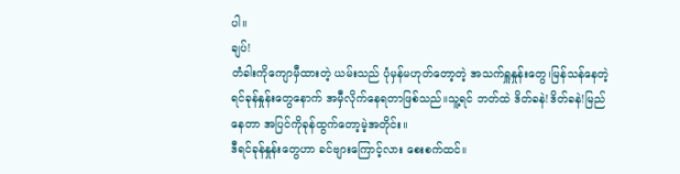ပါ။
ချပ်!
တံခါးကိုကျောမှီထားတဲ့ ယမ်းသည် ပုံမှန်မဟုတ်တော့တဲ့ အသက်ရှူနှုန်းတွေ၊မြန်သန်နေတဲ့ရင်ခုန်နှုန်းတွေနောက် အမှီလိုက်နေရတာဖြစ်သည်။သူ့ရင် ဘတ်ထဲ ဒိတ်ခနဲ!ဒိတ်ခနဲ!မြည်နေတာ အပြင်ကိုခုန်ထွက်တော့မဲ့အတိုင်း။
ဒီရင်ခုန်နှုန်းတွေဟာ ခင်ဗျားကြောင့်လား စေးစက်ထင်။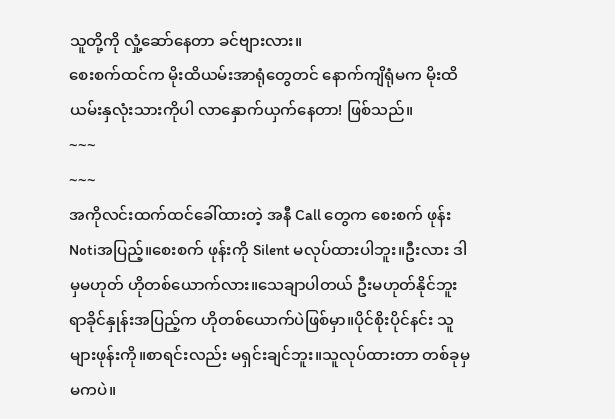သူတို့ကို လှုံ့ဆော်နေတာ ခင်ဗျားလား။
စေးစက်ထင်က မိုးထိယမ်းအာရုံတွေတင် နောက်ကျိရုံမက မိုးထိယမ်းနှလုံးသားကိုပါ လာနှောက်ယှက်နေတာ! ဖြစ်သည်။
~~~
~~~
အကိုလင်းထက်ထင်ခေါ်ထားတဲ့ အနီ Call တွေက စေးစက် ဖုန်းNotiအပြည့်။စေးစက် ဖုန်းကို Silent မလုပ်ထားပါဘူး။ဦးလား ဒါမှမဟုတ် ဟိုတစ်ယောက်လား။သေချာပါတယ် ဦးမဟုတ်နိုင်ဘူး ရာခိုင်နှုန်းအပြည့်က ဟိုတစ်ယောက်ပဲဖြစ်မှာ။ပိုင်စိုးပိုင်နင်း သူများဖုန်းကို။စာရင်းလည်း မရှင်းချင်ဘူး။သူလုပ်ထားတာ တစ်ခုမှမကပဲ။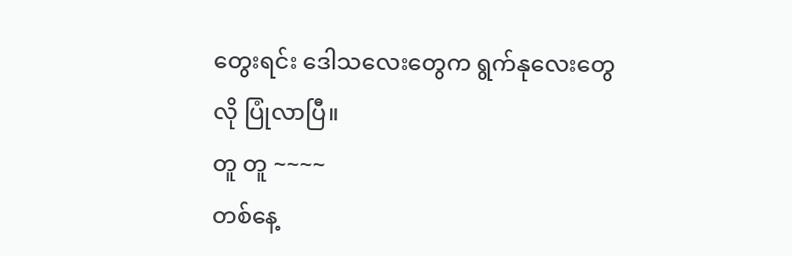တွေးရင်း ဒေါသလေးတွေက ရွက်နုလေးတွေလို ပြုံလာပြီ။
တူ တူ ~~~~
တစ်နေ့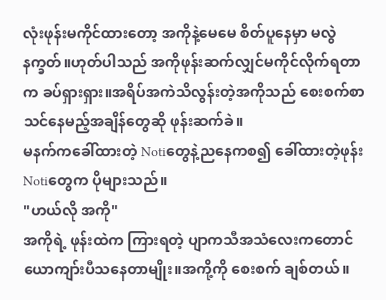လုံးဖုန်းမကိုင်ထားတော့ အကိုနဲ့မေမေ စိတ်ပူနေမှာ မလွဲနက္ခတ်။ဟုတ်ပါသည် အကိုဖုန်းဆက်လျှင်မကိုင်လိုက်ရတာက ခပ်ရှားရှား။အရိပ်အကဲသိလွန်းတဲ့အကိုသည် စေးစက်စာသင်နေမည့်အချိန်တွေဆို ဖုန်းဆက်ခဲ။
မနက်ကခေါ်ထားတဲ့ Notiတွေနဲ့ညနေကစ၍ ခေါ်ထားတဲ့ဖုန်း Notiတွေက ပိုများသည်။
"ဟယ်လို အကို"
အကိုရဲ့ ဖုန်းထဲက ကြားရတဲ့ ပျာကသီအသံလေးကတောင် ယောကျာ်းပီသနေတာမျိုး။အကို့ကို စေးစက် ချစ်တယ်။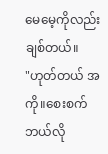မေမေ့ကိုလည်း ချစ်တယ်။
"ဟုတ်တယ် အကို။စေးစက် ဘယ်လို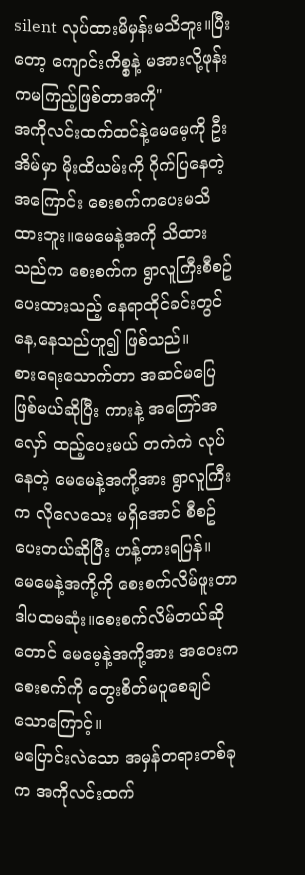silent လုပ်ထားမိမှန်းမသိဘူး။ပြီးတော့ ကျောင်းကိစ္စနဲ့ မအားလို့ဖုန်းကမကြည့်ဖြစ်တာအကို"
အကိုလင်းထက်ထင်နဲ့မေမေ့ကို ဦးအိမ်မှာ မိုးထိယမ်းကို ဂိုက်ပြနေတဲ့အကြောင်း စေးစက်ကပေးမသိထားဘူး။မေမေနဲ့အကို သိထားသည်က စေးစက်က ရွာလူကြီးစီစဥ်ပေးထားသည့် နေရာထိုင်ခင်းတွင် နေ,နေသည်ဟူ၍ ဖြစ်သည်။
စားရေးသောက်တာ အဆင်မပြေဖြစ်မယ်ဆိုပြီး ကားနဲ့ အကြော်အလှော် ထည့်ပေးမယ် တကဲကဲ လုပ်နေတဲ့ မေမေနဲ့အကို့အား ရွာလူကြီးက လိုလေသေး မရှိအောင် စီစဥ်ပေးတယ်ဆိုပြီး ဟန့်တားရပြန်။
မေမေနဲ့အကို့ကို စေးစက်လိမ်ဖူးတာ ဒါပထမဆုံး။စေးစက်လိမ်တယ်ဆိုတောင် မေမေ့နဲ့အကို့အား အဝေးကစေးစက်ကို တွေးစိတ်မပူစေချင်သောကြောင့်။
မပြောင်းလဲသော အမှန်တရားတစ်ခုက အကိုလင်းထက်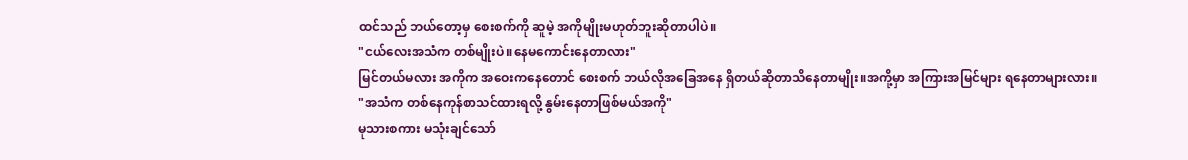ထင်သည် ဘယ်တော့မှ စေးစက်ကို ဆူမဲ့ အကိုမျိုးမဟုတ်ဘူးဆိုတာပါပဲ။
"ငယ်လေးအသံက တစ်မျိုးပဲ။နေမကောင်းနေတာလား"
မြင်တယ်မလား အကိုက အဝေးကနေတောင် စေးစက် ဘယ်လိုအခြေအနေ ရှိတယ်ဆိုတာသိနေတာမျိုး။အကို့မှာ အကြားအမြင်များ ရနေတာများလား။
"အသံက တစ်နေကုန်စာသင်ထားရလို့ နွမ်းနေတာဖြစ်မယ်အကို"
မုသားစကား မသုံးချင်သော်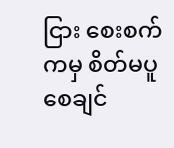ငြား စေးစက်ကမှ စိတ်မပူစေချင်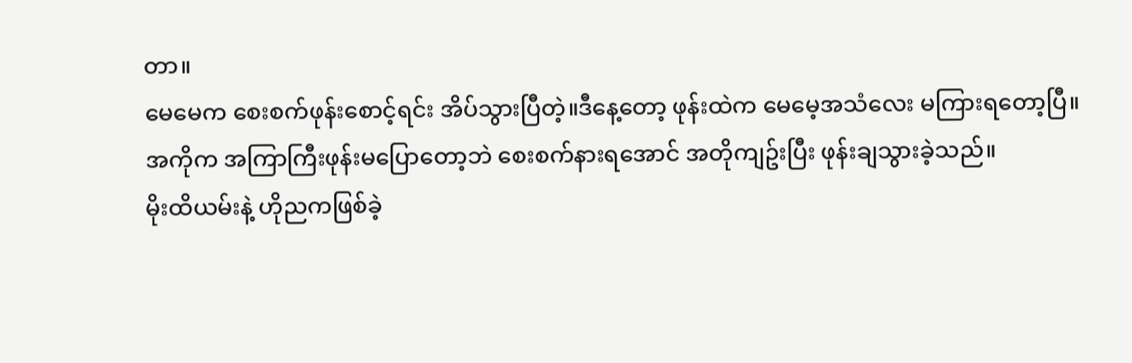တာ။
မေမေက စေးစက်ဖုန်းစောင့်ရင်း အိပ်သွားပြီတဲ့။ဒီနေ့တော့ ဖုန်းထဲက မေမေ့အသံလေး မကြားရတော့ပြီ။
အကိုက အကြာကြီးဖုန်းမပြောတော့ဘဲ စေးစက်နားရအောင် အတိုကျဥ်းပြီး ဖုန်းချသွားခဲ့သည်။
မိုးထိယမ်းနဲ့ ဟိုညကဖြစ်ခဲ့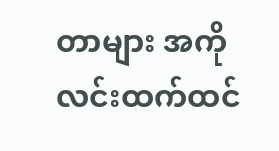တာများ အကိုလင်းထက်ထင်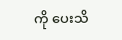ကို ပေးသိ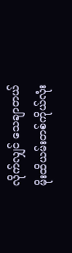လိုက်လျှင် သေချာတယ်
မိုးထိယမ်းတစ်ကိုယ်လုံး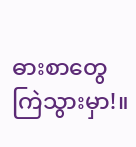ဓားစာတွေ ကြဲသွားမှာ!။